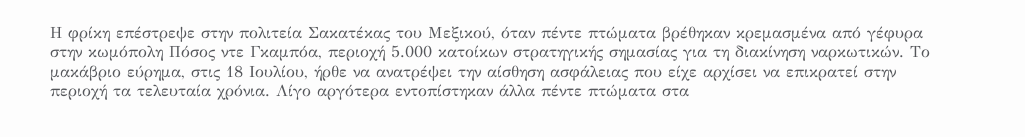Η φρίκη επέστρεψε στην πολιτεία Σακατέκας του Μεξικού, όταν πέντε πτώματα βρέθηκαν κρεμασμένα από γέφυρα στην κωμόπολη Πόσος ντε Γκαμπόα, περιοχή 5.000 κατοίκων στρατηγικής σημασίας για τη διακίνηση ναρκωτικών. Το μακάβριο εύρημα, στις 18 Ιουλίου, ήρθε να ανατρέψει την αίσθηση ασφάλειας που είχε αρχίσει να επικρατεί στην περιοχή τα τελευταία χρόνια. Λίγο αργότερα εντοπίστηκαν άλλα πέντε πτώματα στα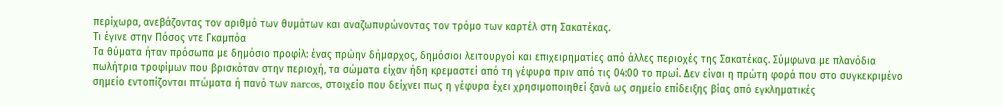περίχωρα, ανεβάζοντας τον αριθμό των θυμάτων και αναζωπυρώνοντας τον τρόμο των καρτέλ στη Σακατέκας.
Τι έγινε στην Πόσος ντε Γκαμπόα
Τα θύματα ήταν πρόσωπα με δημόσιο προφίλ: ένας πρώην δήμαρχος, δημόσιοι λειτουργοί και επιχειρηματίες από άλλες περιοχές της Σακατέκας. Σύμφωνα με πλανόδια πωλήτρια τροφίμων που βρισκόταν στην περιοχή, τα σώματα είχαν ήδη κρεμαστεί από τη γέφυρα πριν από τις 04:00 το πρωί. Δεν είναι η πρώτη φορά που στο συγκεκριμένο σημείο εντοπίζονται πτώματα ή πανό των narcos, στοιχείο που δείχνει πως η γέφυρα έχει χρησιμοποιηθεί ξανά ως σημείο επίδειξης βίας από εγκληματικές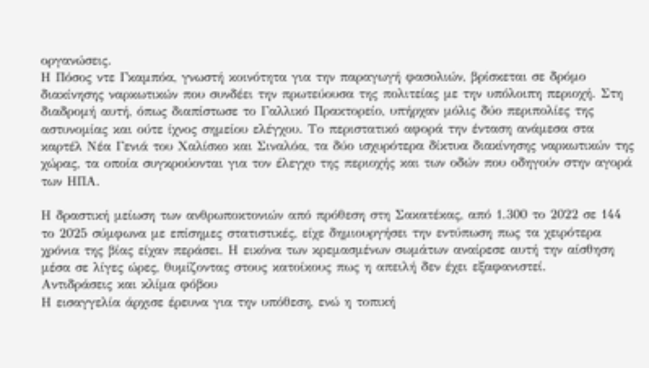οργανώσεις.
Η Πόσος ντε Γκαμπόα, γνωστή κοινότητα για την παραγωγή φασολιών, βρίσκεται σε δρόμο διακίνησης ναρκωτικών που συνδέει την πρωτεύουσα της πολιτείας με την υπόλοιπη περιοχή. Στη διαδρομή αυτή, όπως διαπίστωσε το Γαλλικό Πρακτορείο, υπήρχαν μόλις δύο περιπολίες της αστυνομίας και ούτε ίχνος σημείου ελέγχου. Το περιστατικό αφορά την ένταση ανάμεσα στα καρτέλ Νέα Γενιά του Χαλίσκο και Σιναλόα, τα δύο ισχυρότερα δίκτυα διακίνησης ναρκωτικών της χώρας, τα οποία συγκρούονται για τον έλεγχο της περιοχής και των οδών που οδηγούν στην αγορά των ΗΠΑ.

Η δραστική μείωση των ανθρωποκτονιών από πρόθεση στη Σακατέκας, από 1.300 το 2022 σε 144 το 2025 σύμφωνα με επίσημες στατιστικές, είχε δημιουργήσει την εντύπωση πως τα χειρότερα χρόνια της βίας είχαν περάσει. Η εικόνα των κρεμασμένων σωμάτων αναίρεσε αυτή την αίσθηση μέσα σε λίγες ώρες, θυμίζοντας στους κατοίκους πως η απειλή δεν έχει εξαφανιστεί.
Αντιδράσεις και κλίμα φόβου
Η εισαγγελία άρχισε έρευνα για την υπόθεση, ενώ η τοπική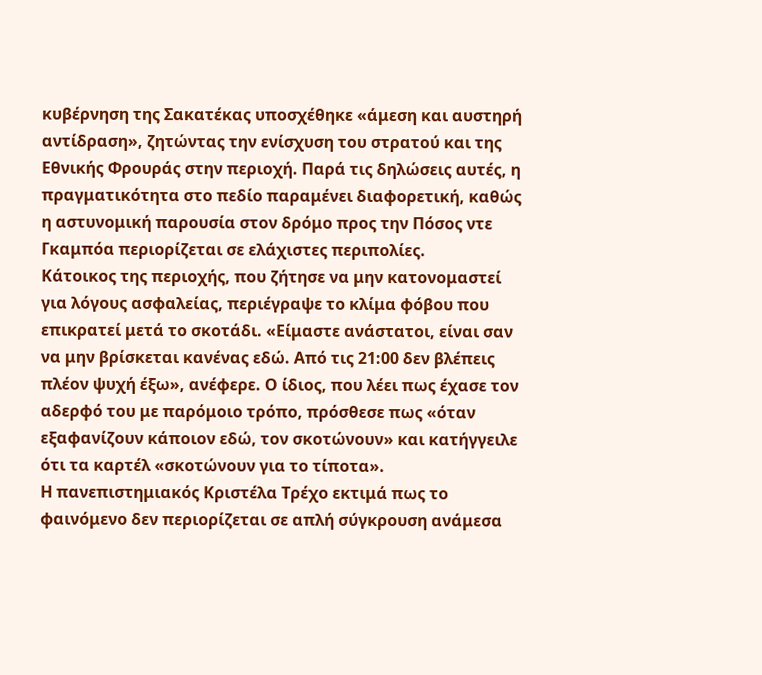κυβέρνηση της Σακατέκας υποσχέθηκε «άμεση και αυστηρή αντίδραση», ζητώντας την ενίσχυση του στρατού και της Εθνικής Φρουράς στην περιοχή. Παρά τις δηλώσεις αυτές, η πραγματικότητα στο πεδίο παραμένει διαφορετική, καθώς η αστυνομική παρουσία στον δρόμο προς την Πόσος ντε Γκαμπόα περιορίζεται σε ελάχιστες περιπολίες.
Κάτοικος της περιοχής, που ζήτησε να μην κατονομαστεί για λόγους ασφαλείας, περιέγραψε το κλίμα φόβου που επικρατεί μετά το σκοτάδι. «Είμαστε ανάστατοι, είναι σαν να μην βρίσκεται κανένας εδώ. Από τις 21:00 δεν βλέπεις πλέον ψυχή έξω», ανέφερε. Ο ίδιος, που λέει πως έχασε τον αδερφό του με παρόμοιο τρόπο, πρόσθεσε πως «όταν εξαφανίζουν κάποιον εδώ, τον σκοτώνουν» και κατήγγειλε ότι τα καρτέλ «σκοτώνουν για το τίποτα».
Η πανεπιστημιακός Κριστέλα Τρέχο εκτιμά πως το φαινόμενο δεν περιορίζεται σε απλή σύγκρουση ανάμεσα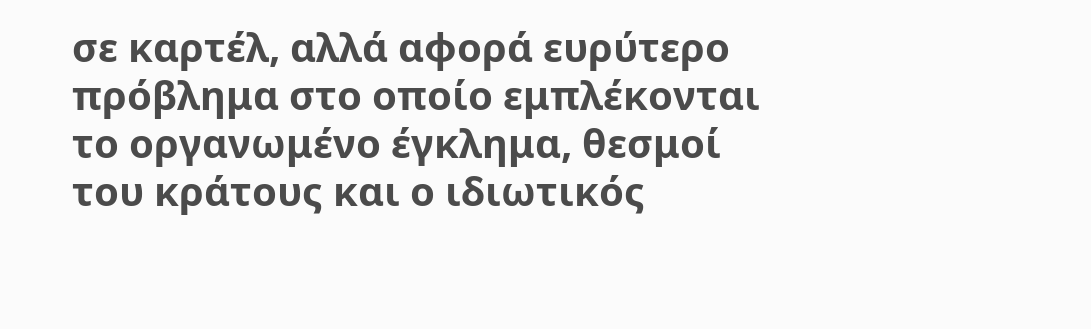σε καρτέλ, αλλά αφορά ευρύτερο πρόβλημα στο οποίο εμπλέκονται το οργανωμένο έγκλημα, θεσμοί του κράτους και ο ιδιωτικός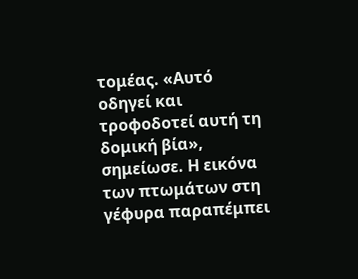τομέας. «Αυτό οδηγεί και τροφοδοτεί αυτή τη δομική βία», σημείωσε. Η εικόνα των πτωμάτων στη γέφυρα παραπέμπει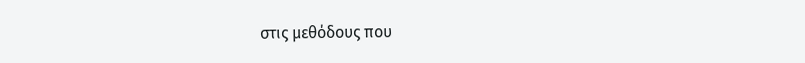στις μεθόδους που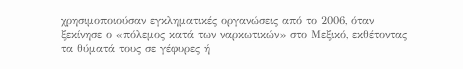χρησιμοποιούσαν εγκληματικές οργανώσεις από το 2006, όταν ξεκίνησε ο «πόλεμος κατά των ναρκωτικών» στο Μεξικό, εκθέτοντας τα θύματά τους σε γέφυρες ή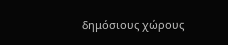δημόσιους χώρους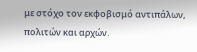με στόχο τον εκφοβισμό αντιπάλων, πολιτών και αρχών.